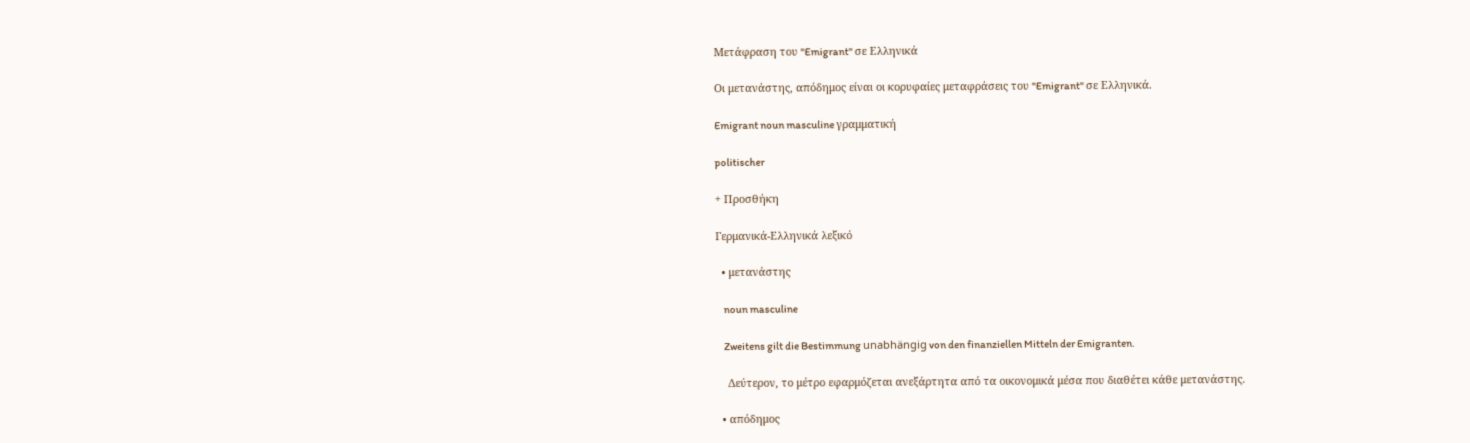Μετάφραση του "Emigrant" σε Ελληνικά

Οι μετανάστης, απόδημος είναι οι κορυφαίες μεταφράσεις του "Emigrant" σε Ελληνικά.

Emigrant noun masculine γραμματική

politischer

+ Προσθήκη

Γερμανικά-Ελληνικά λεξικό

  • μετανάστης

    noun masculine

    Zweitens gilt die Bestimmung unabhängig von den finanziellen Mitteln der Emigranten.

    Δεύτερον, το μέτρο εφαρμόζεται ανεξάρτητα από τα οικονομικά μέσα που διαθέτει κάθε μετανάστης.

  • απόδημος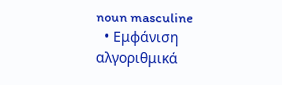noun masculine
  • Εμφάνιση αλγοριθμικά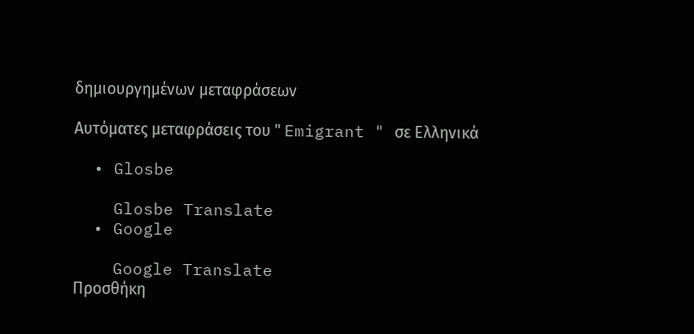δημιουργημένων μεταφράσεων

Αυτόματες μεταφράσεις του " Emigrant " σε Ελληνικά

  • Glosbe

    Glosbe Translate
  • Google

    Google Translate
Προσθήκη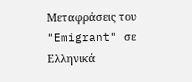Μεταφράσεις του "Emigrant" σε Ελληνικά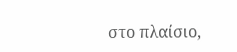στο πλαίσιο,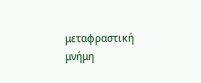μεταφραστική μνήμη